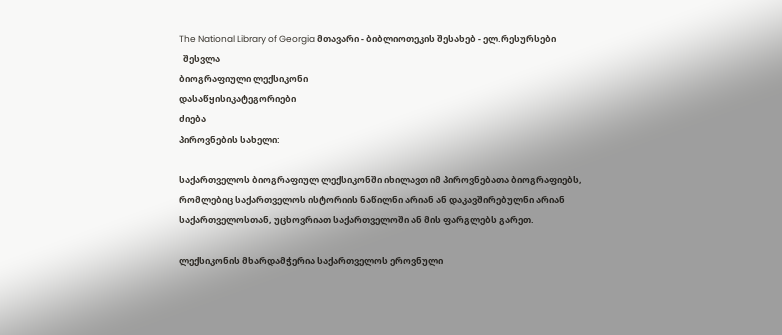The National Library of Georgia მთავარი - ბიბლიოთეკის შესახებ - ელ.რესურსები
  შესვლა
ბიოგრაფიული ლექსიკონი
დასაწყისიკატეგორიები
ძიება
პიროვნების სახელი:

საქართველოს ბიოგრაფიულ ლექსიკონში იხილავთ იმ პიროვნებათა ბიოგრაფიებს, რომლებიც საქართველოს ისტორიის ნაწილნი არიან ან დაკავშირებულნი არიან საქართველოსთან, უცხოვრიათ საქართველოში ან მის ფარგლებს გარეთ.

ლექსიკონის მხარდამჭერია საქართველოს ეროვნული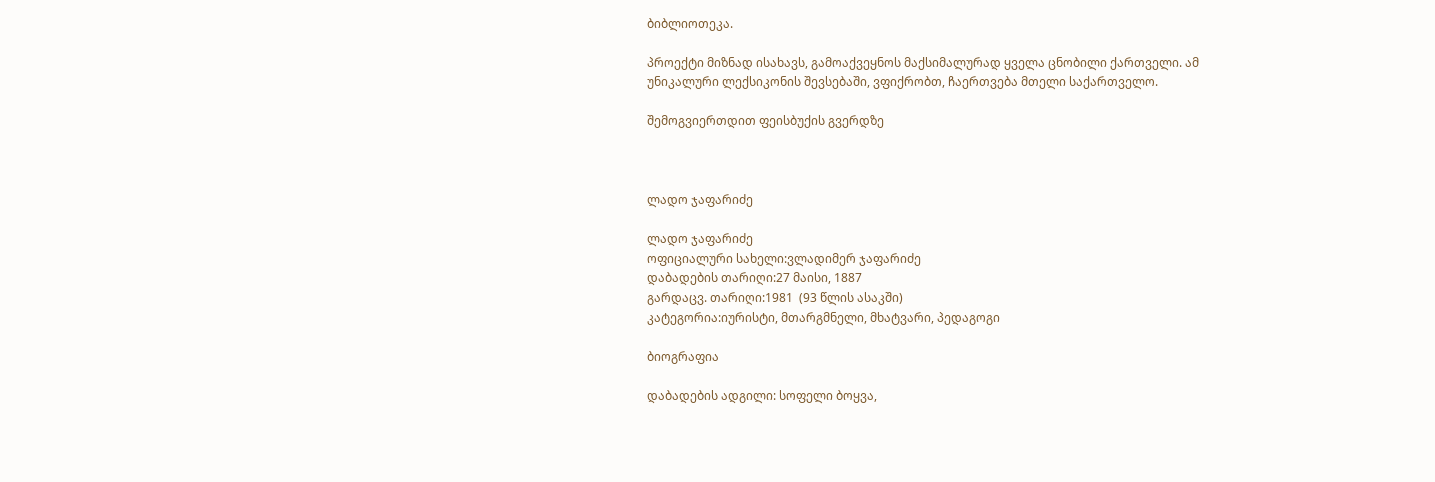ბიბლიოთეკა.

პროექტი მიზნად ისახავს, გამოაქვეყნოს მაქსიმალურად ყველა ცნობილი ქართველი. ამ უნიკალური ლექსიკონის შევსებაში, ვფიქრობთ, ჩაერთვება მთელი საქართველო.

შემოგვიერთდით ფეისბუქის გვერდზე



ლადო ჯაფარიძე

ლადო ჯაფარიძე
ოფიციალური სახელი:ვლადიმერ ჯაფარიძე
დაბადების თარიღი:27 მაისი, 1887
გარდაცვ. თარიღი:1981  (93 წლის ასაკში)
კატეგორია:იურისტი, მთარგმნელი, მხატვარი, პედაგოგი

ბიოგრაფია

დაბადების ადგილი: სოფელი ბოყვა,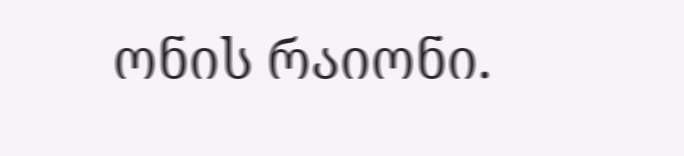ონის რაიონი.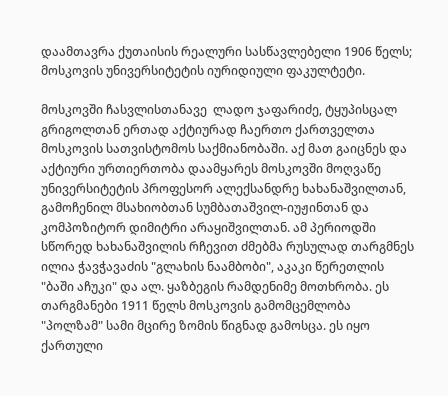დაამთავრა ქუთაისის რეალური სასწავლებელი 1906 წელს; მოსკოვის უნივერსიტეტის იურიდიული ფაკულტეტი.

მოსკოვში ჩასვლისთანავე  ლადო ჯაფარიძე, ტყუპისცალ გრიგოლთან ერთად აქტიურად ჩაერთო ქართველთა მოსკოვის სათვისტომოს საქმიანობაში. აქ მათ გაიცნეს და აქტიური ურთიერთობა დაამყარეს მოსკოვში მოღვაწე უნივერსიტეტის პროფესორ ალექსანდრე ხახანაშვილთან, გამოჩენილ მსახიობთან სუმბათაშვილ-იუჟინთან და  კომპოზიტორ დიმიტრი არაყიშვილთან. ამ პერიოდში სწორედ ხახანაშვილის რჩევით ძმებმა რუსულად თარგმნეს ილია ჭავჭავაძის "გლახის ნაამბობი", აკაკი წერეთლის "ბაში აჩუკი" და ალ. ყაზბეგის რამდენიმე მოთხრობა. ეს თარგმანები 1911 წელს მოსკოვის გამომცემლობა "პოლზამ" სამი მცირე ზომის წიგნად გამოსცა. ეს იყო ქართული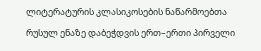ლიტერატურის კლასიკოსების ნაწარმოებთა რუსულ ენაზე დაბეჭდვის ერთ–ერთი პირველი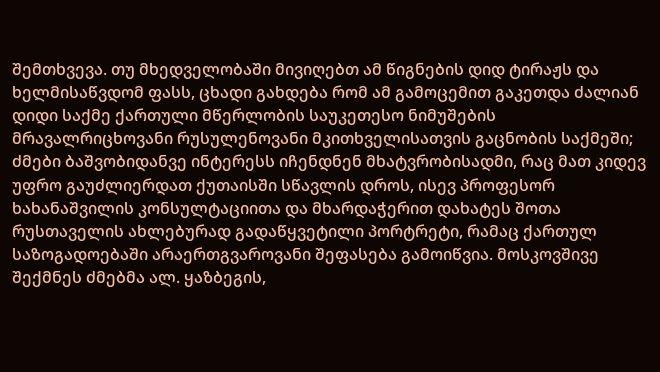შემთხვევა. თუ მხედველობაში მივიღებთ ამ წიგნების დიდ ტირაჟს და ხელმისაწვდომ ფასს, ცხადი გახდება რომ ამ გამოცემით გაკეთდა ძალიან დიდი საქმე ქართული მწერლობის საუკეთესო ნიმუშების მრავალრიცხოვანი რუსულენოვანი მკითხველისათვის გაცნობის საქმეში; ძმები ბაშვობიდანვე ინტერესს იჩენდნენ მხატვრობისადმი, რაც მათ კიდევ უფრო გაუძლიერდათ ქუთაისში სწავლის დროს, ისევ პროფესორ ხახანაშვილის კონსულტაციითა და მხარდაჭერით დახატეს შოთა რუსთაველის ახლებურად გადაწყვეტილი პორტრეტი, რამაც ქართულ საზოგადოებაში არაერთგვაროვანი შეფასება გამოიწვია. მოსკოვშივე შექმნეს ძმებმა ალ. ყაზბეგის,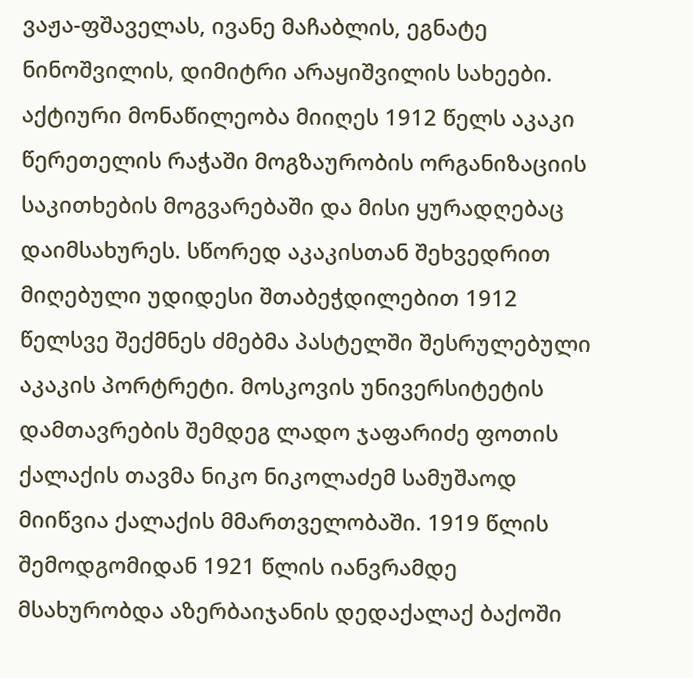ვაჟა-ფშაველას, ივანე მაჩაბლის, ეგნატე ნინოშვილის, დიმიტრი არაყიშვილის სახეები. აქტიური მონაწილეობა მიიღეს 1912 წელს აკაკი წერეთელის რაჭაში მოგზაურობის ორგანიზაციის საკითხების მოგვარებაში და მისი ყურადღებაც დაიმსახურეს. სწორედ აკაკისთან შეხვედრით მიღებული უდიდესი შთაბეჭდილებით 1912 წელსვე შექმნეს ძმებმა პასტელში შესრულებული აკაკის პორტრეტი. მოსკოვის უნივერსიტეტის დამთავრების შემდეგ ლადო ჯაფარიძე ფოთის ქალაქის თავმა ნიკო ნიკოლაძემ სამუშაოდ მიიწვია ქალაქის მმართველობაში. 1919 წლის შემოდგომიდან 1921 წლის იანვრამდე მსახურობდა აზერბაიჯანის დედაქალაქ ბაქოში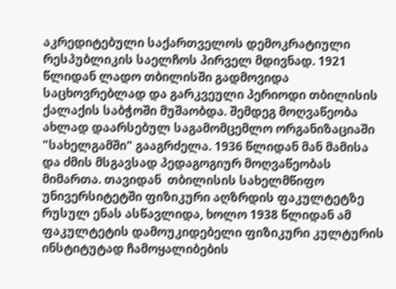აკრედიტებული საქართველოს დემოკრატიული რესპუბლიკის საელჩოს პირველ მდივნად. 1921 წლიდან ლადო თბილისში გადმოვიდა საცხოვრებლად და გარკვეული პერიოდი თბილისის ქალაქის საბჭოში მუშაობდა. შემდეგ მოღვაწეობა ახლად დაარსებულ საგამომცემლო ორგანიზაციაში "სახელგამში" გააგრძელა. 1936 წლიდან მან მამისა და ძმის მსგავსად პედაგოგიურ მოღვაწეობას მიმართა. თავიდან  თბილისის სახელმწიფო უნივერსიტეტში ფიზიკური აღზრდის ფაკულტეტზე რუსულ ენას ასწავლიდა, ხოლო 1938 წლიდან ამ ფაკულტეტის დამოუკიდებელი ფიზიკური კულტურის ინსტიტუტად ჩამოყალიბების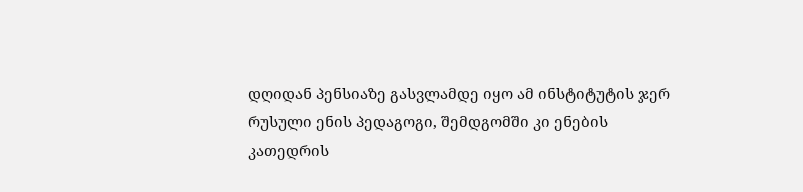დღიდან პენსიაზე გასვლამდე იყო ამ ინსტიტუტის ჯერ რუსული ენის პედაგოგი, შემდგომში კი ენების კათედრის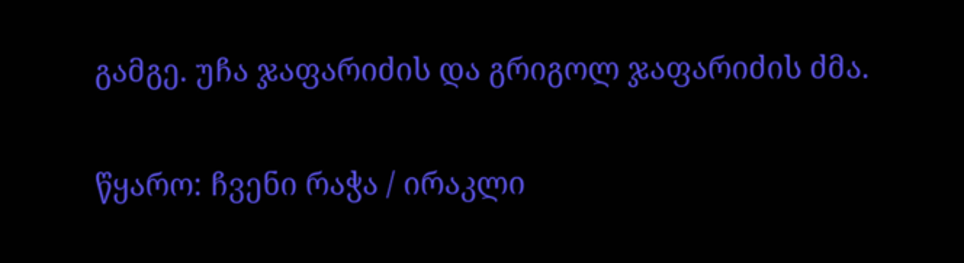გამგე. უჩა ჯაფარიძის და გრიგოლ ჯაფარიძის ძმა.

წყარო: ჩვენი რაჭა / ირაკლი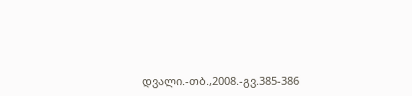დვალი.-თბ.,2008.-გვ.385-386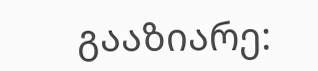გააზიარე: